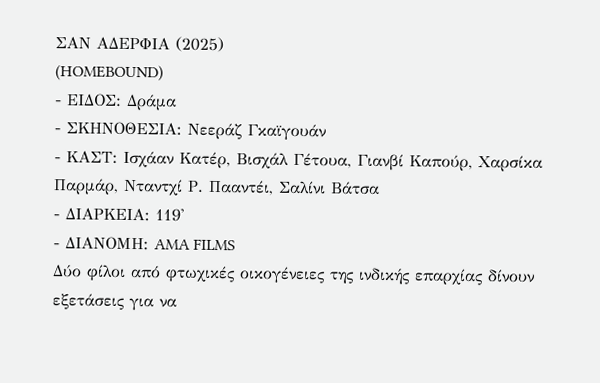ΣΑΝ ΑΔΕΡΦΙΑ (2025)
(HOMEBOUND)
- ΕΙΔΟΣ: Δράμα
- ΣΚΗΝΟΘΕΣΙΑ: Νεεράζ Γκαϊγουάν
- ΚΑΣΤ: Ισχάαν Κατέρ, Βισχάλ Γέτουα, Γιανβί Καπούρ, Χαρσίκα Παρμάρ, Νταντχί Ρ. Πααντέι, Σαλίνι Βάτσα
- ΔΙΑΡΚΕΙΑ: 119'
- ΔΙΑΝΟΜΗ: AMA FILMS
Δύο φίλοι από φτωχικές οικογένειες της ινδικής επαρχίας δίνουν εξετάσεις για να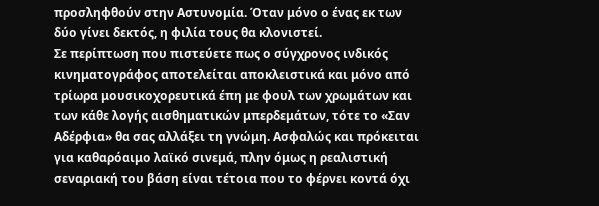προσληφθούν στην Αστυνομία. Όταν μόνο ο ένας εκ των δύο γίνει δεκτός, η φιλία τους θα κλονιστεί.
Σε περίπτωση που πιστεύετε πως ο σύγχρονος ινδικός κινηματογράφος αποτελείται αποκλειστικά και μόνο από τρίωρα μουσικοχορευτικά έπη με φουλ των χρωμάτων και των κάθε λογής αισθηματικών μπερδεμάτων, τότε το «Σαν Αδέρφια» θα σας αλλάξει τη γνώμη. Ασφαλώς και πρόκειται για καθαρόαιμο λαϊκό σινεμά, πλην όμως η ρεαλιστική σεναριακή του βάση είναι τέτοια που το φέρνει κοντά όχι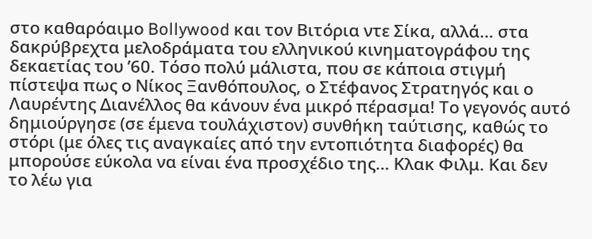στο καθαρόαιμο Bollywood και τον Βιτόρια ντε Σίκα, αλλά… στα δακρύβρεχτα μελοδράματα του ελληνικού κινηματογράφου της δεκαετίας του ’60. Τόσο πολύ μάλιστα, που σε κάποια στιγμή πίστεψα πως ο Νίκος Ξανθόπουλος, ο Στέφανος Στρατηγός και ο Λαυρέντης Διανέλλος θα κάνουν ένα μικρό πέρασμα! Το γεγονός αυτό δημιούργησε (σε έμενα τουλάχιστον) συνθήκη ταύτισης, καθώς το στόρι (με όλες τις αναγκαίες από την εντοπιότητα διαφορές) θα μπορούσε εύκολα να είναι ένα προσχέδιο της… Κλακ Φιλμ. Και δεν το λέω για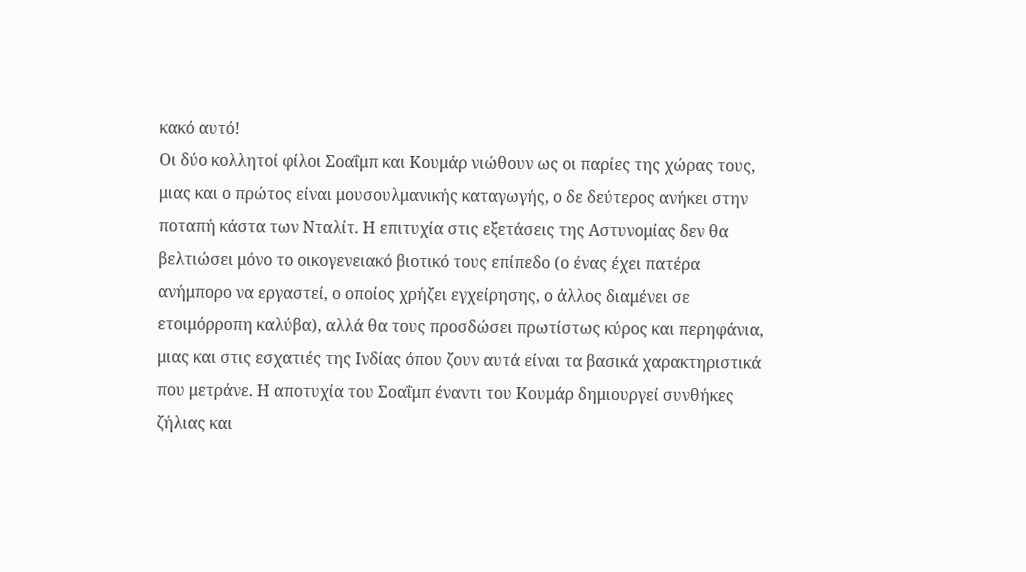κακό αυτό!
Οι δύο κολλητοί φίλοι Σοαΐμπ και Κουμάρ νιώθουν ως οι παρίες της χώρας τους, μιας και ο πρώτος είναι μουσουλμανικής καταγωγής, ο δε δεύτερος ανήκει στην ποταπή κάστα των Νταλίτ. Η επιτυχία στις εξετάσεις της Αστυνομίας δεν θα βελτιώσει μόνο το οικογενειακό βιοτικό τους επίπεδο (ο ένας έχει πατέρα ανήμπορο να εργαστεί, ο οποίος χρήζει εγχείρησης, ο άλλος διαμένει σε ετοιμόρροπη καλύβα), αλλά θα τους προσδώσει πρωτίστως κύρος και περηφάνια, μιας και στις εσχατιές της Ινδίας όπου ζουν αυτά είναι τα βασικά χαρακτηριστικά που μετράνε. Η αποτυχία του Σοαΐμπ έναντι του Κουμάρ δημιουργεί συνθήκες ζήλιας και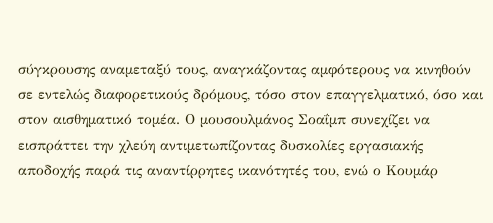σύγκρουσης αναμεταξύ τους, αναγκάζοντας αμφότερους να κινηθούν σε εντελώς διαφορετικούς δρόμους, τόσο στον επαγγελματικό, όσο και στον αισθηματικό τομέα. Ο μουσουλμάνος Σοαΐμπ συνεχίζει να εισπράττει την χλεύη αντιμετωπίζοντας δυσκολίες εργασιακής αποδοχής παρά τις αναντίρρητες ικανότητές του, ενώ ο Κουμάρ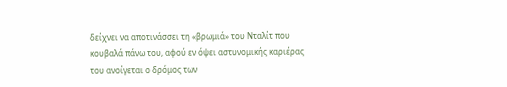δείχνει να αποτινάσσει τη «βρωμιά» του Νταλίτ που κουβαλά πάνω του, αφού εν όψει αστυνομικής καριέρας του ανοίγεται ο δρόμος των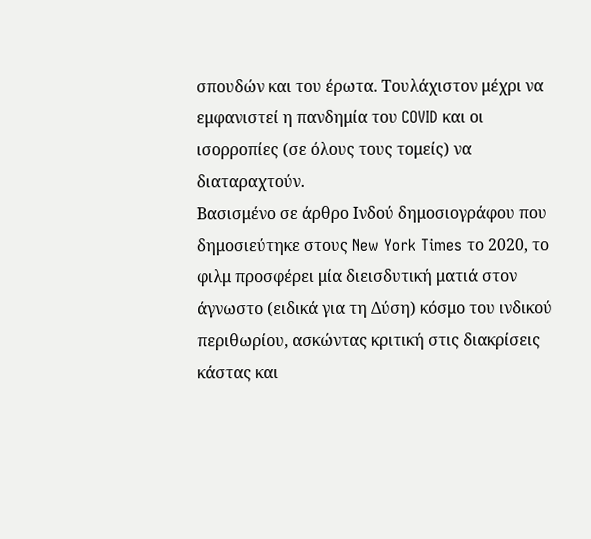σπουδών και του έρωτα. Τουλάχιστον μέχρι να εμφανιστεί η πανδημία του COVID και οι ισορροπίες (σε όλους τους τομείς) να διαταραχτούν.
Βασισμένο σε άρθρο Ινδού δημοσιογράφου που δημοσιεύτηκε στους New York Times το 2020, το φιλμ προσφέρει μία διεισδυτική ματιά στον άγνωστο (ειδικά για τη Δύση) κόσμο του ινδικού περιθωρίου, ασκώντας κριτική στις διακρίσεις κάστας και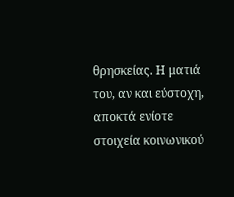θρησκείας. Η ματιά του, αν και εύστοχη, αποκτά ενίοτε στοιχεία κοινωνικού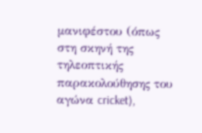μανιφέστου (όπως στη σκηνή της τηλεοπτικής παρακολούθησης του αγώνα cricket),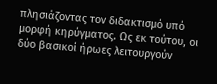πλησιάζοντας τον διδακτισμό υπό μορφή κηρύγματος. Ως εκ τούτου, οι δύο βασικοί ήρωες λειτουργούν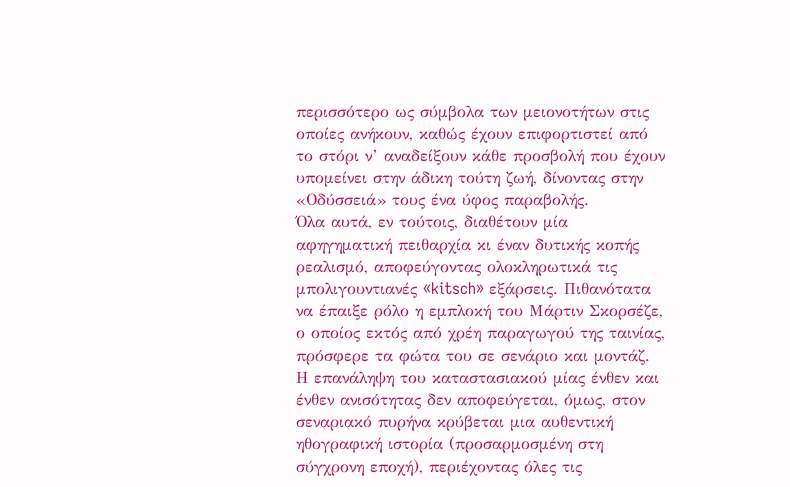περισσότερο ως σύμβολα των μειονοτήτων στις οποίες ανήκουν, καθώς έχουν επιφορτιστεί από το στόρι ν’ αναδείξουν κάθε προσβολή που έχουν υπομείνει στην άδικη τούτη ζωή, δίνοντας στην «Οδύσσειά» τους ένα ύφος παραβολής.
Όλα αυτά, εν τούτοις, διαθέτουν μία αφηγηματική πειθαρχία κι έναν δυτικής κοπής ρεαλισμό, αποφεύγοντας ολοκληρωτικά τις μπολιγουντιανές «kitsch» εξάρσεις. Πιθανότατα να έπαιξε ρόλο η εμπλοκή του Μάρτιν Σκορσέζε, ο οποίος εκτός από χρέη παραγωγού της ταινίας, πρόσφερε τα φώτα του σε σενάριο και μοντάζ. Η επανάληψη του καταστασιακού μίας ένθεν και ένθεν ανισότητας δεν αποφεύγεται, όμως, στον σεναριακό πυρήνα κρύβεται μια αυθεντική ηθογραφική ιστορία (προσαρμοσμένη στη σύγχρονη εποχή), περιέχοντας όλες τις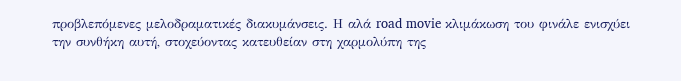προβλεπόμενες μελοδραματικές διακυμάνσεις. Η αλά road movie κλιμάκωση του φινάλε ενισχύει την συνθήκη αυτή, στοχεύοντας κατευθείαν στη χαρμολύπη της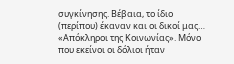συγκίνησης. Βέβαια, το ίδιο (περίπου) έκαναν και οι δικοί μας… «Απόκληροι της Κοινωνίας». Μόνο που εκείνοι οι δόλιοι ήταν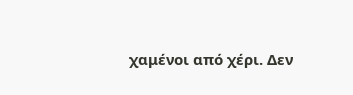χαμένοι από χέρι. Δεν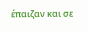έπαιζαν και σε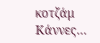κοτζάμ Κάννες…